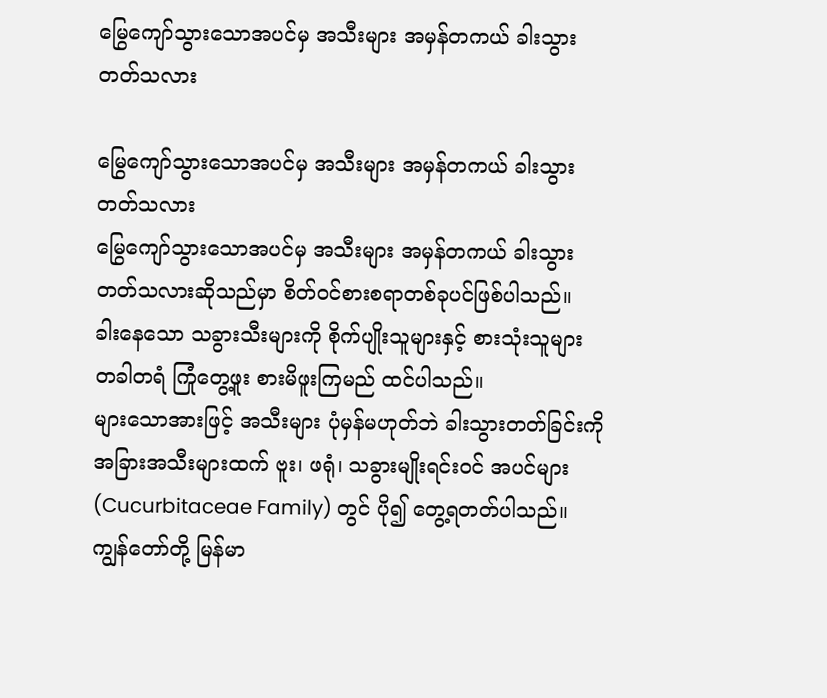မြွေကျော်သွားသောအပင်မှ အသီးများ အမှန်တကယ် ခါးသွားတတ်သလား

မြွေကျော်သွားသောအပင်မှ အသီးများ အမှန်တကယ် ခါးသွားတတ်သလား
မြွေကျော်သွားသောအပင်မှ အသီးများ အမှန်တကယ် ခါးသွားတတ်သလားဆိုသည်မှာ စိတ်ဝင်စားစရာတစ်ခုပင်ဖြစ်ပါသည်။
ခါးနေသော သခွားသီးများကို စိုက်ပျိုးသူများနှင့် စားသုံးသူများ တခါတရံ ကြုံတွေ့ဖူး စားမိဖူးကြမည် ထင်ပါသည်။
များသောအားဖြင့် အသီးများ ပုံမှန်မဟုတ်ဘဲ ခါးသွားတတ်ခြင်းကို အခြားအသီးများထက် ဗူး၊ ဖရုံ၊ သခွားမျိုးရင်းဝင် အပင်များ (Cucurbitaceae Family) တွင် ပို၍ တွေ့ရတတ်ပါသည်။
ကျွန်တော်တို့ မြန်မာ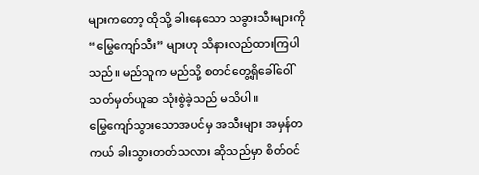များကတော့ ထိုသို့ ခါးနေသော သခွားသီးများကို “မြွေကျော်သီး” များဟု သိနားလည်ထားကြပါသည်။ မည်သူက မည်သို့ စတင်တွေ့ရှိခေါ်ဝေါ်သတ်မှတ်ယူဆ သုံးစွဲခဲ့သည် မသိပါ။
မြွေကျော်သွားသောအပင်မှ အသီးများ အမှန်တကယ် ခါးသွားတတ်သလား ဆိုသည်မှာ စိတ်ဝင်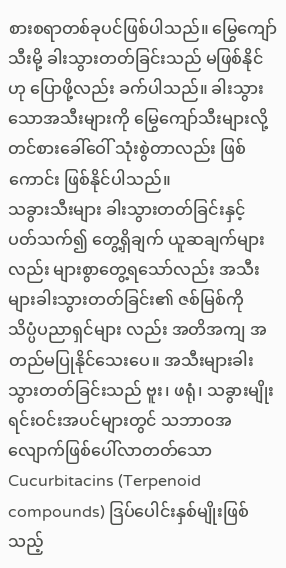စားစရာတစ်ခုပင်ဖြစ်ပါသည်။ မြွေကျော်သီးမို့ ခါးသွားတတ်ခြင်းသည် မဖြစ်နိုင်ဟု ပြောဖို့လည်း ခက်ပါသည်။ ခါးသွားသောအသီးများကို မြွေကျော်သီးများလို့ တင်စားခေါ်ဝေါ် သုံးစွဲတာလည်း ဖြစ်ကောင်း ဖြစ်နိုင်ပါသည်။
သခွားသီးများ ခါးသွားတတ်ခြင်းနှင့် ပတ်သက်၍ တွေ့ရှိချက် ယူဆချက်များလည်း များစွာတွေ့ရသော်လည်း အသီးများခါးသွားတတ်ခြင်း၏ ဇစ်မြစ်ကို  သိပ္ပံပညာရှင်များ လည်း အတိအကျ အတည်မပြုနိုင်သေးပေ။ အသီးများခါးသွားတတ်ခြင်းသည် ဗူး၊ ဖရုံ၊ သခွားမျိုးရင်းဝင်းအပင်များတွင် သဘာဝအလျောက်ဖြစ်ပေါ်လာတတ်သော Cucurbitacins (Terpenoid compounds) ဒြပ်ပေါင်းနှစ်မျိုးဖြစ်သည့်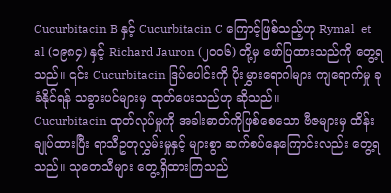Cucurbitacin B နှင့် Cucurbitacin C ကြောင့်ဖြစ်သည့်ဟု Rymal  et al (၁၉၈၄) နှင့် Richard Jauron (၂၀၀၆) တို့မှ ဖော်ပြထားသည်ကို တွေ့ရသည်။ ၎င်း Cucurbitacin ဒြပ်ပေါင်းကို ပိုးမွှားရောဂါများ ကျရောက်မှု ခုခံနိုင်ရန် သခွားပင်များမှ ထုတ်ပေးသည်ဟု ဆိုသည်။
Cucurbitacin ထုတ်လုပ်မှုကို အခါးဓာတ်ကိုဖြစ်စေသော ဗီဇများမှ ထိန်းချုပ်ထားပြီး ရာသီဥတုလွှမ်းမှုနှင့် များစွာ ဆက်စပ်နေကြောင်းလည်း တွေ့ရသည်။ သုတေသီများ တွေ့ရှိထားကြသည်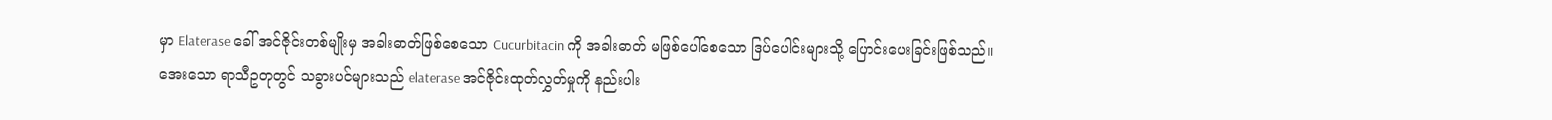မှာ Elaterase ခေါ် အင်ဇိုင်းတစ်မျိုးမှ အခါးဓာတ်ဖြစ်စေသော Cucurbitacin ကို အခါးဓာတ် မဖြစ်ပေါ်စေသော ဒြပ်ပေါင်းများသို့ ပြောင်းပေးခြင်းဖြစ်သည်။
အေးသော ရာသီဥတုတွင် သခွားပင်များသည် elaterase အင်ဇိုင်းထုတ်လွှတ်မှုကို နည်းပါး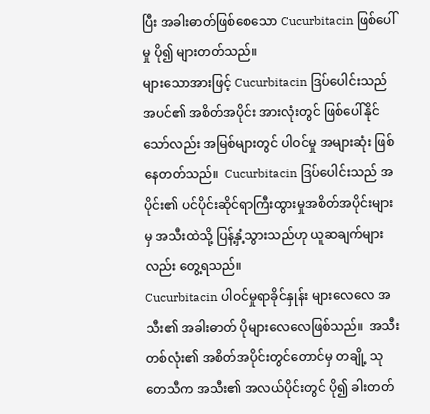ပြီး အခါးဓာတ်ဖြစ်စေသော Cucurbitacin ဖြစ်ပေါ်မှု ပို၍ များတတ်သည်။
များသောအားဖြင့် Cucurbitacin ဒြပ်ပေါင်းသည် အပင်၏ အစိတ်အပိုင်း အားလုံးတွင် ဖြစ်ပေါ်နိုင်သော်လည်း အမြစ်များတွင် ပါဝင်မှု အများဆုံး ဖြစ်နေတတ်သည်။  Cucurbitacin ဒြပ်ပေါင်းသည် အပိုင်း၏ ပင်ပိုင်းဆိုင်ရာကြီးထွားမှုအစိတ်အပိုင်းများမှ အသီးထဲသို့ ပြန့်နှံ့သွားသည်ဟု ယူဆချက်များလည်း တွေ့ရသည်။
Cucurbitacin ပါဝင်မှုရာခိုင်နှုန်း များလေလေ အသီး၏ အခါးဓာတ် ပိုများလေလေဖြစ်သည်။  အသီးတစ်လုံး၏ အစိတ်အပိုင်းတွင်တောင်မှ တချို့ သုတေသီက အသီး၏ အလယ်ပိုင်းတွင် ပို၍ ခါးတတ်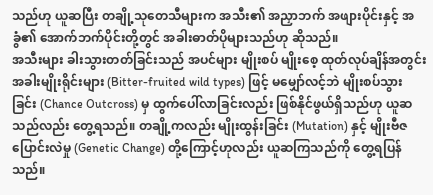သည်ဟု ယူဆပြီး တချို့သုတေသီများက အသီး၏ အညှာဘက် အဖျားပိုင်းနှင့် အခွံ၏ အောက်ဘက်ပိုင်းတို့တွင် အခါးဓာတ်ပိုများသည်ဟု ဆိုသည်။
အသီးများ ခါးသွားတတ်ခြင်းသည် အပင်များ မျိုးစပ် မျိုးစေ့ ထုတ်လုပ်ချိန်အတွင်း အခါးမျိုးရိုင်းများ (Bitter-fruited wild types) ဖြင့် မမျှော်လင့်ဘဲ မျိုးစပ်သွားခြင်း (Chance Outcross) မှ ထွက်ပေါ်လာခြင်းလည်း ဖြစ်နိုင်ဖွယ်ရှိသည်ဟု ယူဆသည်လည်း တွေ့ရသည်။ တချို့ကလည်း မျိုးထွန်းခြင်း (Mutation) နှင့် မျိုးဗီဇပြောင်းလဲမှု (Genetic Change) တို့ကြောင့်ဟုလည်း ယူဆကြသည်ကို တွေ့ရပြန်သည်။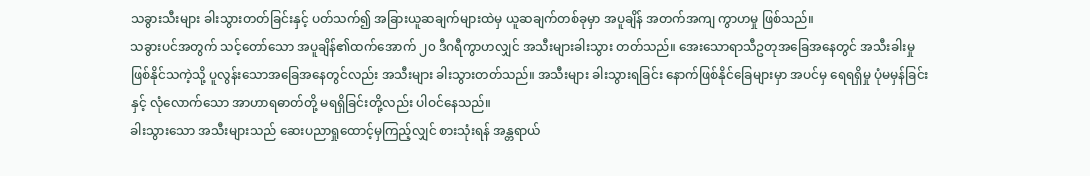သခွားသီးများ ခါးသွားတတ်ခြင်းနှင့် ပတ်သက်၍ အခြားယူဆချက်များထဲမှ ယူဆချက်တစ်ခုမှာ အပူချိန် အတက်အကျ ကွာဟမှု ဖြစ်သည်။
သခွားပင်အတွက် သင့်တော်သော အပူချိန်၏ထက်အောက် ၂၀ ဒီဂရီကွာဟလျှင် အသီးများခါးသွား တတ်သည်။ အေးသောရာသီဥတုအခြေအနေတွင် အသီးခါးမှုဖြစ်နိုင်သကဲ့သို့ ပူလွန်းသောအခြေအနေတွင်လည်း အသီးများ ခါးသွားတတ်သည်။ အသီးများ ခါးသွားရခြင်း နောက်ဖြစ်နိုင်ခြေများမှာ အပင်မှ ရေရရှိမှု ပုံမမှန်ခြင်းနှင့် လုံလောက်သော အာဟာရဓာတ်တို့ မရရှိခြင်းတို့လည်း ပါဝင်နေသည်။
ခါးသွားသော အသီးများသည် ဆေးပညာရှုထောင့်မှကြည့်လျှင် စားသုံးရန် အန္တရာယ်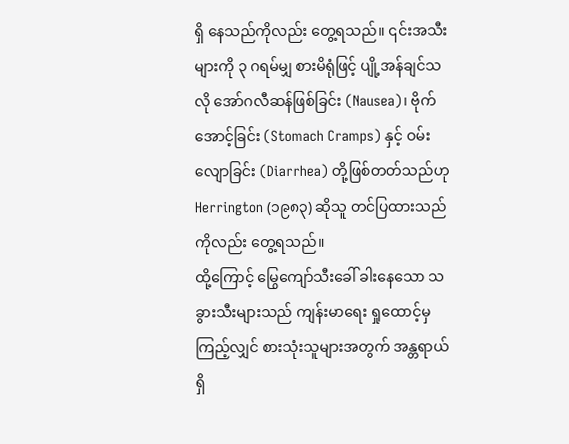ရှိ နေသည်ကိုလည်း တွေ့ရသည်။ ၎င်းအသီးများကို ၃ ဂရမ်မျှ စားမိရုံဖြင့် ပျို့အန်ချင်သလို အော်ဂလီဆန်ဖြစ်ခြင်း (Nausea)၊ ဗိုက်အောင့်ခြင်း (Stomach Cramps) နှင့် ဝမ်းလျောခြင်း (Diarrhea) တို့ဖြစ်တတ်သည်ဟု Herrington (၁၉၈၃) ဆိုသူ တင်ပြထားသည်ကိုလည်း တွေ့ရသည်။
ထို့ကြောင့် မြွေကျော်သီးခေါ် ခါးနေသော သခွားသီးများသည် ကျန်းမာရေး ရှုထောင့်မှ ကြည့်လျှင် စားသုံးသူများအတွက် အန္တရာယ်ရှိ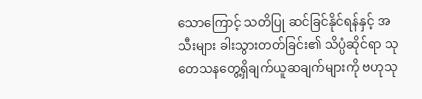သောကြောင့် သတိပြု ဆင်ခြင်နိုင်ရန်နှင့် အသီးများ ခါးသွားတတ်ခြင်း၏ သိပ္ပံဆိုင်ရာ သုတေသနတွေ့ရှိချက်ယူဆချက်များကို ဗဟုသု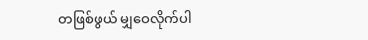တဖြစ်ဖွယ် မျှဝေလိုက်ပါ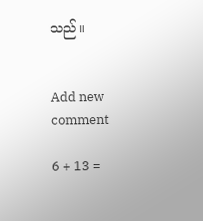သည်။


Add new comment

6 + 13 =